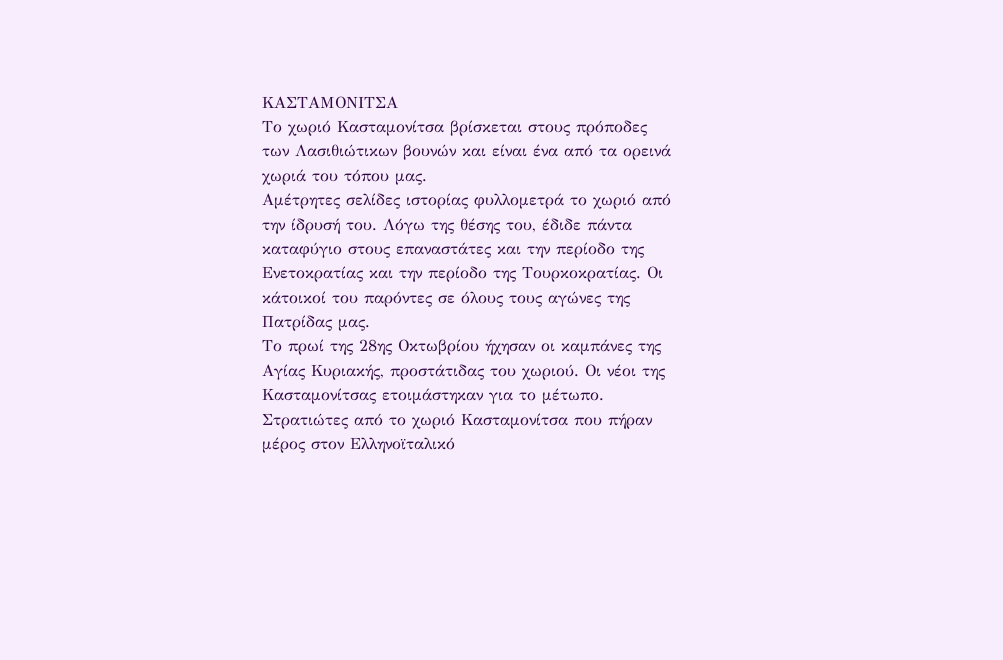ΚΑΣΤΑΜΟΝΙΤΣΑ
Το χωριό Κασταμονίτσα βρίσκεται στους πρόποδες των Λασιθιώτικων βουνών και είναι ένα από τα ορεινά χωριά του τόπου μας.
Αμέτρητες σελίδες ιστορίας φυλλομετρά το χωριό από την ίδρυσή του. Λόγω της θέσης του, έδιδε πάντα καταφύγιο στους επαναστάτες και την περίοδο της Ενετοκρατίας και την περίοδο της Τουρκοκρατίας. Οι κάτοικοί του παρόντες σε όλους τους αγώνες της Πατρίδας μας.
Το πρωί της 28ης Οκτωβρίου ήχησαν οι καμπάνες της Αγίας Κυριακής, προστάτιδας του χωριού. Οι νέοι της Κασταμονίτσας ετοιμάστηκαν για το μέτωπο. Στρατιώτες από το χωριό Κασταμονίτσα που πήραν μέρος στον Ελληνοϊταλικό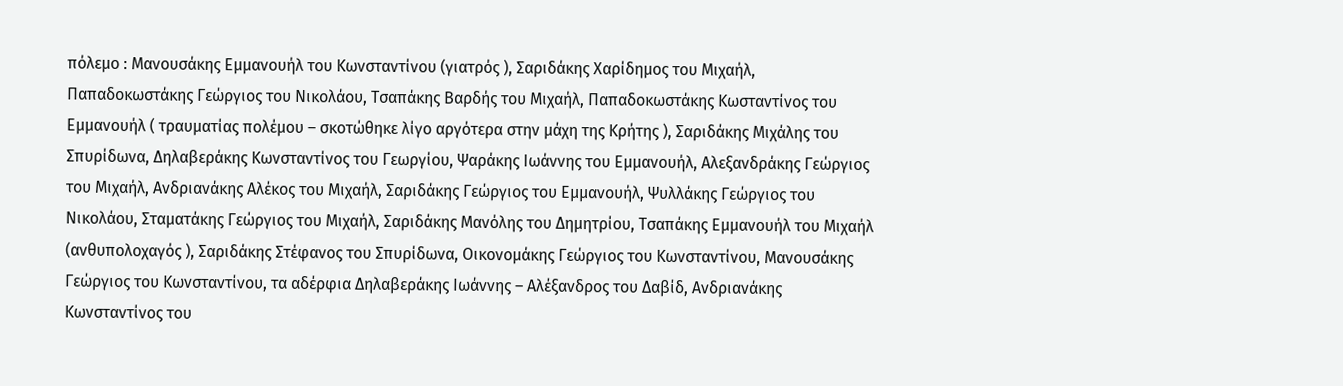πόλεμο : Μανουσάκης Εμμανουήλ του Κωνσταντίνου (γιατρός ), Σαριδάκης Χαρίδημος του Μιχαήλ, Παπαδοκωστάκης Γεώργιος του Νικολάου, Τσαπάκης Βαρδής του Μιχαήλ, Παπαδοκωστάκης Κωσταντίνος του Εμμανουήλ ( τραυματίας πολέμου – σκοτώθηκε λίγο αργότερα στην μάχη της Κρήτης ), Σαριδάκης Μιχάλης του Σπυρίδωνα, Δηλαβεράκης Κωνσταντίνος του Γεωργίου, Ψαράκης Ιωάννης του Εμμανουήλ, Αλεξανδράκης Γεώργιος του Μιχαήλ, Ανδριανάκης Αλέκος του Μιχαήλ, Σαριδάκης Γεώργιος του Εμμανουήλ, Ψυλλάκης Γεώργιος του Νικολάου, Σταματάκης Γεώργιος του Μιχαήλ, Σαριδάκης Μανόλης του Δημητρίου, Τσαπάκης Εμμανουήλ του Μιχαήλ (ανθυπολοχαγός ), Σαριδάκης Στέφανος του Σπυρίδωνα, Οικονομάκης Γεώργιος του Κωνσταντίνου, Μανουσάκης Γεώργιος του Κωνσταντίνου, τα αδέρφια Δηλαβεράκης Ιωάννης – Αλέξανδρος του Δαβίδ, Ανδριανάκης Κωνσταντίνος του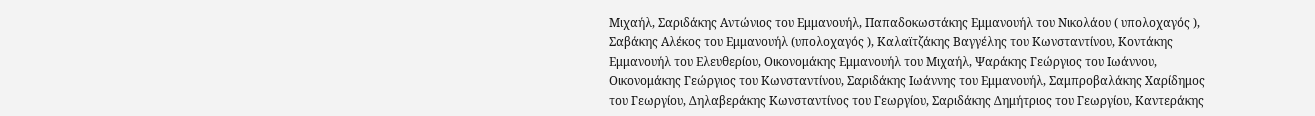Μιχαήλ, Σαριδάκης Αντώνιος του Εμμανουήλ, Παπαδοκωστάκης Εμμανουήλ του Νικολάου ( υπολοχαγός ), Σαβάκης Αλέκος του Εμμανουήλ (υπολοχαγός ), Καλαϊτζάκης Βαγγέλης του Κωνσταντίνου, Κοντάκης Εμμανουήλ του Ελευθερίου, Οικονομάκης Εμμανουήλ του Μιχαήλ, Ψαράκης Γεώργιος του Ιωάννου, Οικονομάκης Γεώργιος του Κωνσταντίνου, Σαριδάκης Ιωάννης του Εμμανουήλ, Σαμπροβαλάκης Χαρίδημος του Γεωργίου, Δηλαβεράκης Κωνσταντίνος του Γεωργίου, Σαριδάκης Δημήτριος του Γεωργίου, Καντεράκης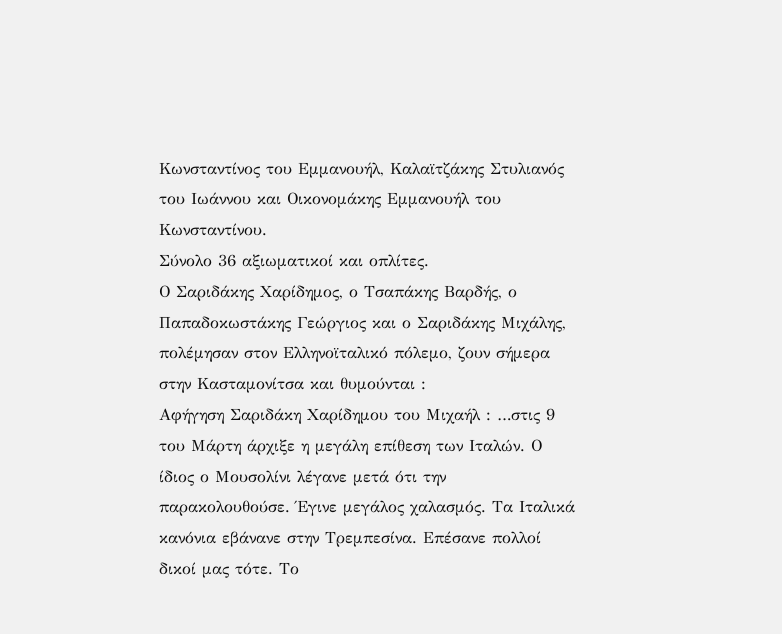Κωνσταντίνος του Εμμανουήλ, Καλαϊτζάκης Στυλιανός του Ιωάννου και Οικονομάκης Εμμανουήλ του Κωνσταντίνου.
Σύνολο 36 αξιωματικοί και οπλίτες.
Ο Σαριδάκης Χαρίδημος, ο Τσαπάκης Βαρδής, ο Παπαδοκωστάκης Γεώργιος και ο Σαριδάκης Μιχάλης, πολέμησαν στον Ελληνοϊταλικό πόλεμο, ζουν σήμερα στην Κασταμονίτσα και θυμούνται :
Αφήγηση Σαριδάκη Χαρίδημου του Μιχαήλ : …στις 9 του Μάρτη άρχιξε η μεγάλη επίθεση των Ιταλών. Ο ίδιος ο Μουσολίνι λέγανε μετά ότι την παρακολουθούσε. Έγινε μεγάλος χαλασμός. Τα Ιταλικά κανόνια εβάνανε στην Τρεμπεσίνα. Επέσανε πολλοί δικοί μας τότε. Το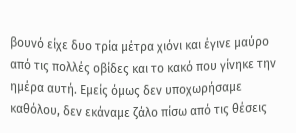βουνό είχε δυο τρία μέτρα χιόνι και έγινε μαύρο από τις πολλές οβίδες και το κακό που γίνηκε την ημέρα αυτή. Εμείς όμως δεν υποχωρήσαμε καθόλου, δεν εκάναμε ζάλο πίσω από τις θέσεις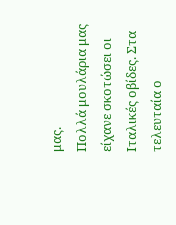μας.
Πολλά μουλάρια μας είχανε σκοτώσει οι Ιταλικές οβίδες. Στα τελευταία ο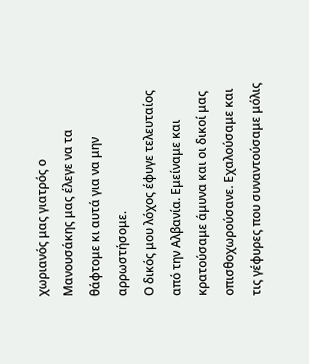χωριανός μας γιατρός ο Μανουσάκης μας έλεγε να τα θάφτομε κι αυτά για να μην αρρωστήσομε.
Ο δικός μου λόχος έφυγε τελευταίος από την Αλβανία. Εμείναμε και κρατούσαμε άμυνα και οι δικοί μας οπισθοχωρούσανε. Εχαλούσαμε και τις γέφυρες που συναντούσαμε μόλις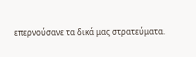επερνούσανε τα δικά μας στρατεύματα.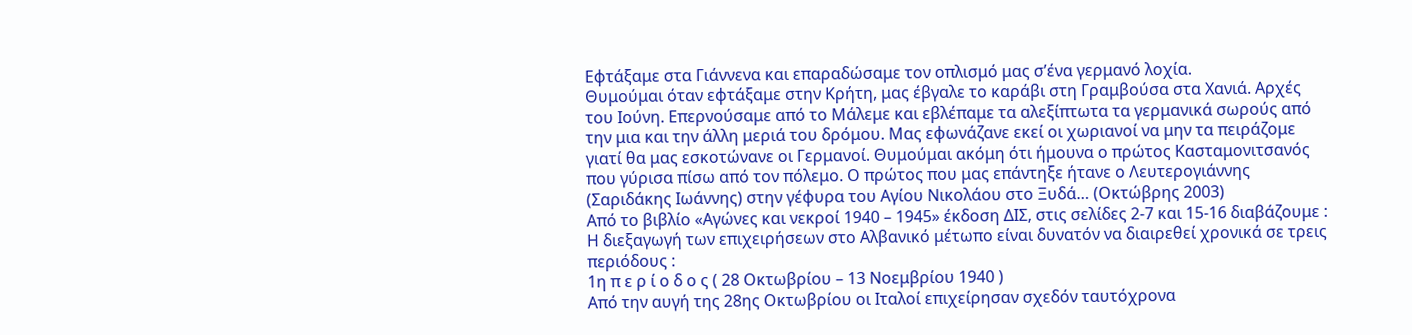Εφτάξαμε στα Γιάννενα και επαραδώσαμε τον οπλισμό μας σʼένα γερμανό λοχία.
Θυμούμαι όταν εφτάξαμε στην Κρήτη, μας έβγαλε το καράβι στη Γραμβούσα στα Χανιά. Αρχές του Ιούνη. Επερνούσαμε από το Μάλεμε και εβλέπαμε τα αλεξίπτωτα τα γερμανικά σωρούς από την μια και την άλλη μεριά του δρόμου. Μας εφωνάζανε εκεί οι χωριανοί να μην τα πειράζομε γιατί θα μας εσκοτώνανε οι Γερμανοί. Θυμούμαι ακόμη ότι ήμουνα ο πρώτος Κασταμονιτσανός που γύρισα πίσω από τον πόλεμο. Ο πρώτος που μας επάντηξε ήτανε ο Λευτερογιάννης (Σαριδάκης Ιωάννης) στην γέφυρα του Αγίου Νικολάου στο Ξυδά… (Οκτώβρης 2003)
Από το βιβλίο «Αγώνες και νεκροί 1940 – 1945» έκδοση ΔΙΣ, στις σελίδες 2-7 και 15-16 διαβάζουμε :
Η διεξαγωγή των επιχειρήσεων στο Αλβανικό μέτωπο είναι δυνατόν να διαιρεθεί χρονικά σε τρεις περιόδους :
1η π ε ρ ί ο δ ο ς ( 28 Οκτωβρίου – 13 Νοεμβρίου 1940 )
Από την αυγή της 28ης Οκτωβρίου οι Ιταλοί επιχείρησαν σχεδόν ταυτόχρονα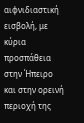αιφνιδιαστική εισβολή, με κύρια προσπάθεια στην Ήπειρο και στην ορεινή περιοχή της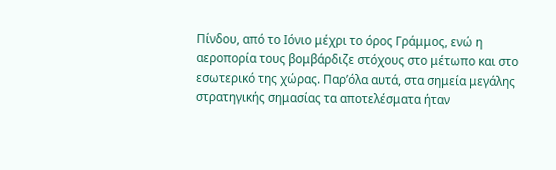Πίνδου, από το Ιόνιο μέχρι το όρος Γράμμος, ενώ η αεροπορία τους βομβάρδιζε στόχους στο μέτωπο και στο εσωτερικό της χώρας. Παρʼόλα αυτά, στα σημεία μεγάλης στρατηγικής σημασίας τα αποτελέσματα ήταν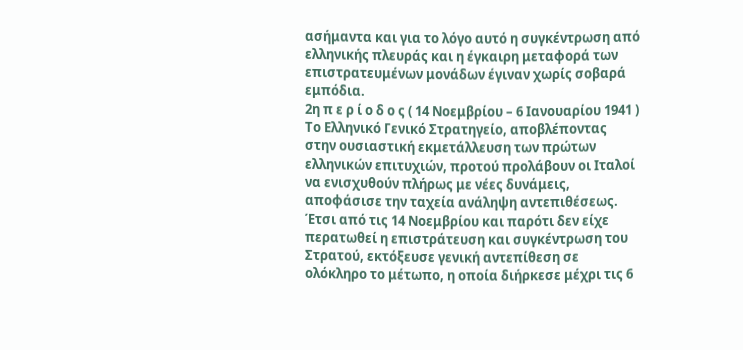ασήμαντα και για το λόγο αυτό η συγκέντρωση από ελληνικής πλευράς και η έγκαιρη μεταφορά των επιστρατευμένων μονάδων έγιναν χωρίς σοβαρά εμπόδια.
2η π ε ρ ί ο δ ο ς ( 14 Νοεμβρίου – 6 Ιανουαρίου 1941 )
Το Ελληνικό Γενικό Στρατηγείο, αποβλέποντας στην ουσιαστική εκμετάλλευση των πρώτων ελληνικών επιτυχιών, προτού προλάβουν οι Ιταλοί να ενισχυθούν πλήρως με νέες δυνάμεις, αποφάσισε την ταχεία ανάληψη αντεπιθέσεως. Έτσι από τις 14 Νοεμβρίου και παρότι δεν είχε περατωθεί η επιστράτευση και συγκέντρωση του Στρατού, εκτόξευσε γενική αντεπίθεση σε ολόκληρο το μέτωπο, η οποία διήρκεσε μέχρι τις 6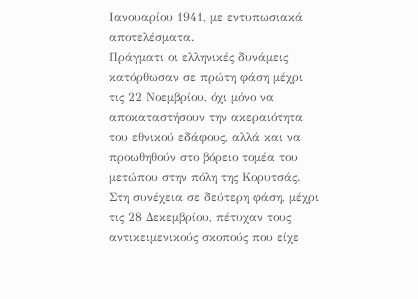Ιανουαρίου 1941, με εντυπωσιακά αποτελέσματα.
Πράγματι οι ελληνικές δυνάμεις κατόρθωσαν σε πρώτη φάση μέχρι τις 22 Νοεμβρίου, όχι μόνο να αποκαταστήσουν την ακεραιότητα του εθνικού εδάφους, αλλά και να προωθηθούν στο βόρειο τομέα του μετώπου στην πόλη της Κορυτσάς. Στη συνέχεια σε δεύτερη φάση, μέχρι τις 28 Δεκεμβρίου, πέτυχαν τους αντικειμενικούς σκοπούς που είχε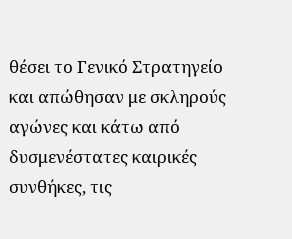θέσει το Γενικό Στρατηγείο και απώθησαν με σκληρούς αγώνες και κάτω από δυσμενέστατες καιρικές συνθήκες, τις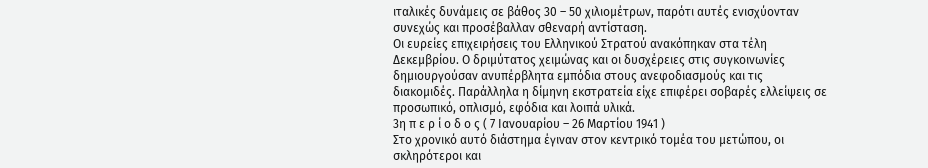ιταλικές δυνάμεις σε βάθος 30 – 50 χιλιομέτρων, παρότι αυτές ενισχύονταν συνεχώς και προσέβαλλαν σθεναρή αντίσταση.
Οι ευρείες επιχειρήσεις του Ελληνικού Στρατού ανακόπηκαν στα τέλη Δεκεμβρίου. Ο δριμύτατος χειμώνας και οι δυσχέρειες στις συγκοινωνίες δημιουργούσαν ανυπέρβλητα εμπόδια στους ανεφοδιασμούς και τις διακομιδές. Παράλληλα η δίμηνη εκστρατεία είχε επιφέρει σοβαρές ελλείψεις σε προσωπικό, οπλισμό, εφόδια και λοιπά υλικά.
3η π ε ρ ί ο δ ο ς ( 7 Ιανουαρίου – 26 Μαρτίου 1941 )
Στο χρονικό αυτό διάστημα έγιναν στον κεντρικό τομέα του μετώπου, οι σκληρότεροι και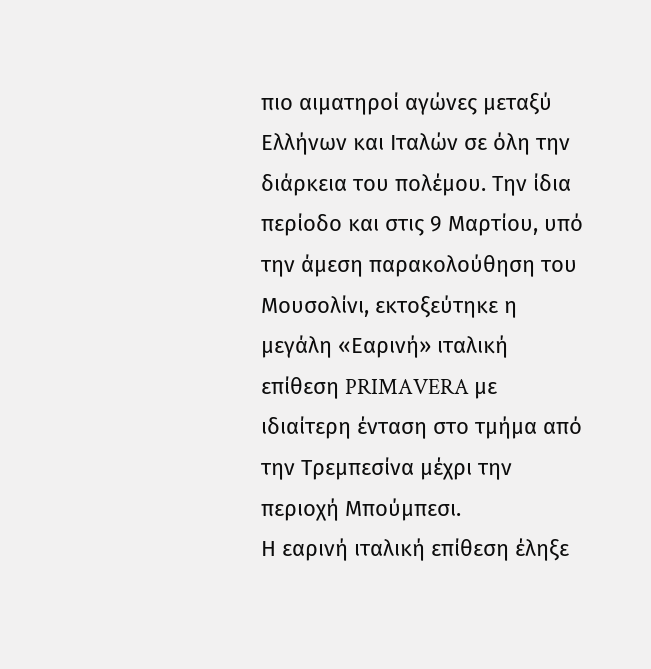πιο αιματηροί αγώνες μεταξύ Ελλήνων και Ιταλών σε όλη την διάρκεια του πολέμου. Την ίδια περίοδο και στις 9 Μαρτίου, υπό την άμεση παρακολούθηση του Μουσολίνι, εκτοξεύτηκε η μεγάλη «Εαρινή» ιταλική επίθεση PRIMAVERA με ιδιαίτερη ένταση στο τμήμα από την Τρεμπεσίνα μέχρι την περιοχή Μπούμπεσι.
Η εαρινή ιταλική επίθεση έληξε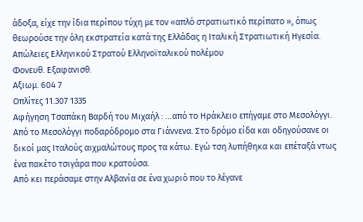άδοξα, είχε την ίδια περίπου τύχη με τον «απλό στρατιωτικό περίπατο », όπως θεωρούσε την όλη εκστρατεία κατά της Ελλάδας η Ιταλική Στρατιωτική Ηγεσία.
Απώλειες Ελληνικού Στρατού Ελληνοϊταλικού πολέμου
Φονευθ. Εξαφανισθ.
Αξιωμ. 604 7
Οπλίτες 11.307 1335
Αφήγηση Τσαπάκη Βαρδή του Μιχαήλ : …από το Ηράκλειο επήγαμε στο Μεσολόγγι. Από το Μεσολόγγι ποδαρόδρομο στα Γιάννενα. Στο δρόμο είδα και οδηγούσανε οι δικοί μας Ιταλούς αιχμαλώτους προς τα κάτω. Εγώ τση λυπήθηκα και επέταξά ντως ένα πακέτο τσιγάρα που κρατούσα.
Από κει περάσαμε στην Αλβανία σε ένα χωριό που το λέγανε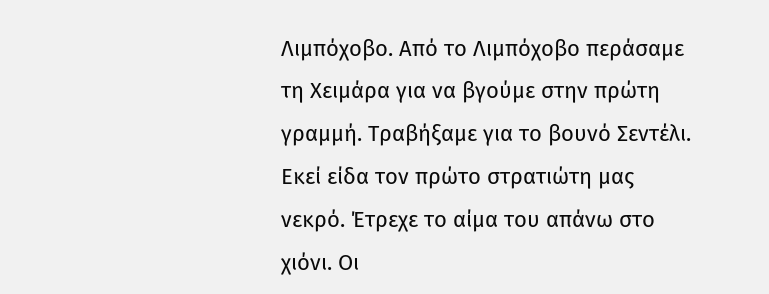Λιμπόχοβο. Από το Λιμπόχοβο περάσαμε τη Χειμάρα για να βγούμε στην πρώτη γραμμή. Τραβήξαμε για το βουνό Σεντέλι. Εκεί είδα τον πρώτο στρατιώτη μας νεκρό. Έτρεχε το αίμα του απάνω στο χιόνι. Οι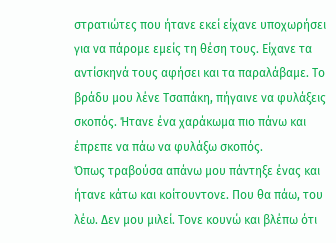στρατιώτες που ήτανε εκεί είχανε υποχωρήσει για να πάρομε εμείς τη θέση τους. Είχανε τα αντίσκηνά τους αφήσει και τα παραλάβαμε. Το βράδυ μου λένε Τσαπάκη, πήγαινε να φυλάξεις σκοπός. Ήτανε ένα χαράκωμα πιο πάνω και έπρεπε να πάω να φυλάξω σκοπός.
Όπως τραβούσα απάνω μου πάντηξε ένας και ήτανε κάτω και κοίτουντονε. Που θα πάω, του λέω. Δεν μου μιλεί. Τονε κουνώ και βλέπω ότι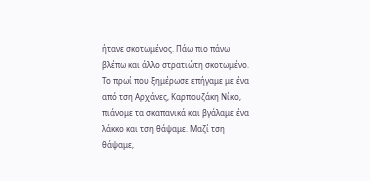ήτανε σκοτωμένος. Πάω πιο πάνω βλέπω και άλλο στρατιώτη σκοτωμένο. Το πρωί που ξημέρωσε επήγαμε με ένα από τση Αρχάνες, Καρπουζάκη Νίκο, πιάνομε τα σκαπανικά και βγάλαμε ένα λάκκο και τση θάψαμε. Μαζί τση θάψαμε,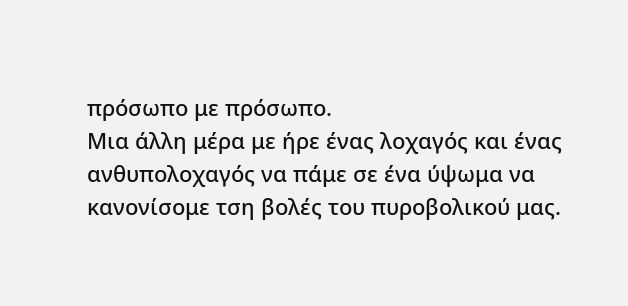πρόσωπο με πρόσωπο.
Μια άλλη μέρα με ήρε ένας λοχαγός και ένας ανθυπολοχαγός να πάμε σε ένα ύψωμα να κανονίσομε τση βολές του πυροβολικού μας.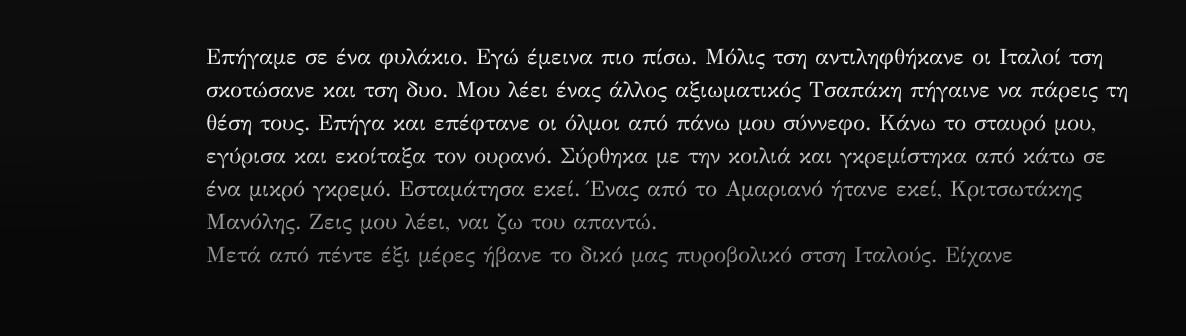Επήγαμε σε ένα φυλάκιο. Εγώ έμεινα πιο πίσω. Μόλις τση αντιληφθήκανε οι Ιταλοί τση σκοτώσανε και τση δυο. Μου λέει ένας άλλος αξιωματικός Τσαπάκη πήγαινε να πάρεις τη θέση τους. Επήγα και επέφτανε οι όλμοι από πάνω μου σύννεφο. Κάνω το σταυρό μου, εγύρισα και εκοίταξα τον ουρανό. Σύρθηκα με την κοιλιά και γκρεμίστηκα από κάτω σε ένα μικρό γκρεμό. Εσταμάτησα εκεί. Ένας από το Αμαριανό ήτανε εκεί, Κριτσωτάκης Μανόλης. Ζεις μου λέει, ναι ζω του απαντώ.
Μετά από πέντε έξι μέρες ήβανε το δικό μας πυροβολικό στση Ιταλούς. Είχανε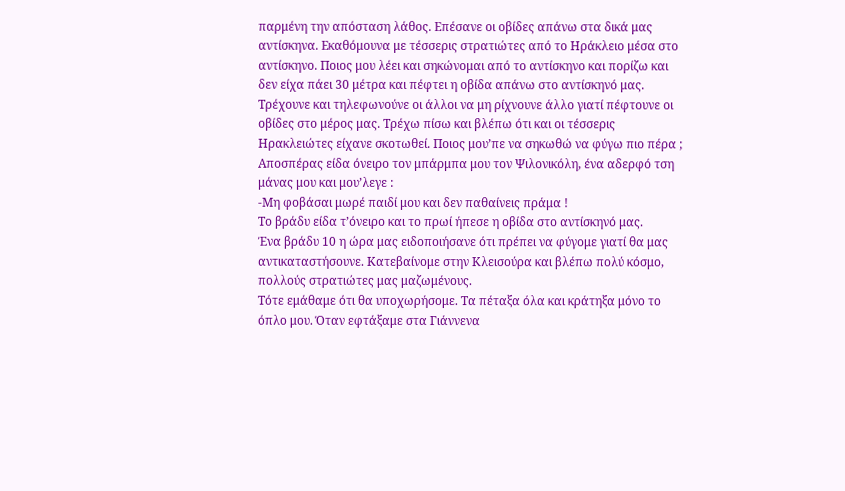παρμένη την απόσταση λάθος. Επέσανε οι οβίδες απάνω στα δικά μας αντίσκηνα. Εκαθόμουνα με τέσσερις στρατιώτες από το Ηράκλειο μέσα στο αντίσκηνο. Ποιος μου λέει και σηκώνομαι από το αντίσκηνο και πορίζω και δεν είχα πάει 30 μέτρα και πέφτει η οβίδα απάνω στο αντίσκηνό μας.
Τρέχουνε και τηλεφωνούνε οι άλλοι να μη ρίχνουνε άλλο γιατί πέφτουνε οι οβίδες στο μέρος μας. Τρέχω πίσω και βλέπω ότι και οι τέσσερις Ηρακλειώτες είχανε σκοτωθεί. Ποιος μουʼπε να σηκωθώ να φύγω πιο πέρα ; Αποσπέρας είδα όνειρο τον μπάρμπα μου τον Ψιλονικόλη, ένα αδερφό τση μάνας μου και μουʼλεγε :
-Μη φοβάσαι μωρέ παιδί μου και δεν παθαίνεις πράμα !
Το βράδυ είδα τʼόνειρο και το πρωί ήπεσε η οβίδα στο αντίσκηνό μας.
Ένα βράδυ 10 η ώρα μας ειδοποιήσανε ότι πρέπει να φύγομε γιατί θα μας αντικαταστήσουνε. Κατεβαίνομε στην Κλεισούρα και βλέπω πολύ κόσμο, πολλούς στρατιώτες μας μαζωμένους.
Τότε εμάθαμε ότι θα υποχωρήσομε. Τα πέταξα όλα και κράτηξα μόνο το όπλο μου. Όταν εφτάξαμε στα Γιάννενα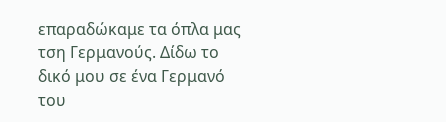επαραδώκαμε τα όπλα μας τση Γερμανούς. Δίδω το δικό μου σε ένα Γερμανό του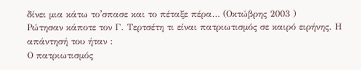δίνει μια κάτω τοʼσπασε και το πέταξε πέρα… (Οκτώβρης 2003 )
Ρώτησαν κάποτε τον Γ. Τερτσέτη τι είναι πατριωτισμός σε καιρό ειρήνης. Η απάντησή του ήταν :
Ο πατριωτισμός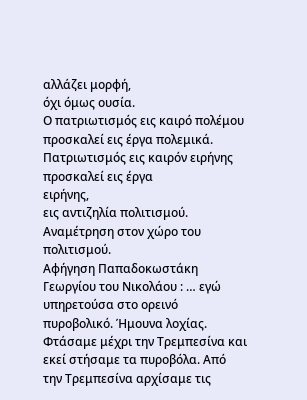αλλάζει μορφή,
όχι όμως ουσία.
Ο πατριωτισμός εις καιρό πολέμου
προσκαλεί εις έργα πολεμικά.
Πατριωτισμός εις καιρόν ειρήνης
προσκαλεί εις έργα
ειρήνης,
εις αντιζηλία πολιτισμού.
Αναμέτρηση στον χώρο του πολιτισμού.
Αφήγηση Παπαδοκωστάκη Γεωργίου του Νικολάου : … εγώ υπηρετούσα στο ορεινό πυροβολικό. Ήμουνα λοχίας. Φτάσαμε μέχρι την Τρεμπεσίνα και εκεί στήσαμε τα πυροβόλα. Από την Τρεμπεσίνα αρχίσαμε τις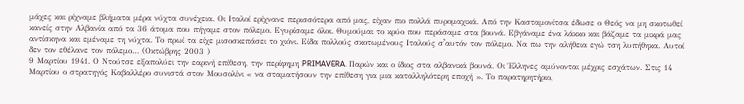μάχες και ρίχναμε βλήματα μέρα νύχτα συνέχεια. Οι Ιταλοί ερίχνανε περισσότερα από μας, είχαν πιο πολλά πυρομαχικά. Από την Κασταμονίτσα έδωσε ο Θεός να μη σκοτωθεί κανείς στην Αλβανία από τα 36 άτομα που πήγαμε στον πόλεμο. Εγυρίσαμε όλοι. Θυμούμαι το κρύο που περάσαμε στα βουνά. Εβγάναμε ένα λάκκο και βάζαμε τα μικρά μας αντίσκηνα και εμέναμε τη νύχτα. Το πρωί τα είχε μισοσκεπάσει το χιόνι. Είδα πολλούς σκοτωμένους Ιταλούς σʼαυτόν τον πόλεμο. Να πω την αλήθεια εγώ τση λυπήθηκα. Αυτοί δεν τον εθέλανε τον πόλεμο… (Οκτώβρης 2003 )
9 Μαρτίου 1941. Ο Ντούτσε εξαπολύει την εαρινή επίθεση, την περίφημη PRIMAVERA. Παρών και ο ίδιος στα αλβανικά βουνά. Οι Έλληνες αμύνονται μέχρις εσχάτων. Στις 14 Μαρτίου ο στρατηγός Καβαλλέρο συνιστά στον Μουσολίνι « να σταματήσουν την επίθεση για μια καταλληλότερη εποχή ». Το παρατηρητήριο,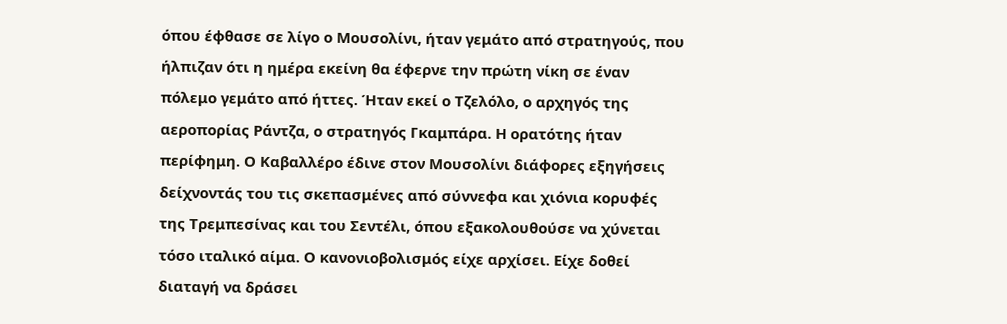όπου έφθασε σε λίγο ο Μουσολίνι, ήταν γεμάτο από στρατηγούς, που ήλπιζαν ότι η ημέρα εκείνη θα έφερνε την πρώτη νίκη σε έναν πόλεμο γεμάτο από ήττες. Ήταν εκεί ο Τζελόλο, ο αρχηγός της αεροπορίας Ράντζα, ο στρατηγός Γκαμπάρα. Η ορατότης ήταν περίφημη. Ο Καβαλλέρο έδινε στον Μουσολίνι διάφορες εξηγήσεις δείχνοντάς του τις σκεπασμένες από σύννεφα και χιόνια κορυφές της Τρεμπεσίνας και του Σεντέλι, όπου εξακολουθούσε να χύνεται τόσο ιταλικό αίμα. Ο κανονιοβολισμός είχε αρχίσει. Είχε δοθεί διαταγή να δράσει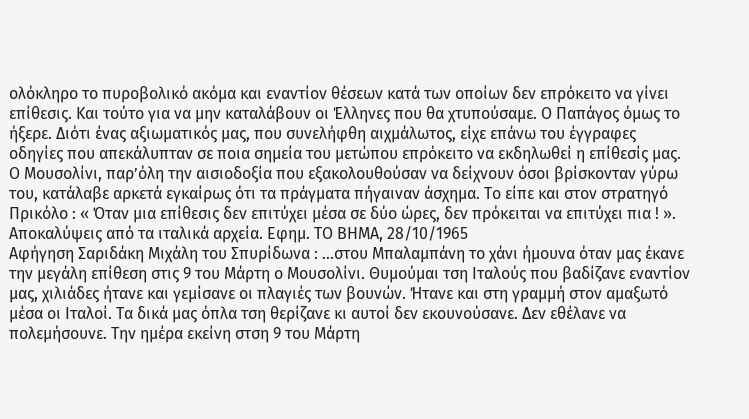ολόκληρο το πυροβολικό ακόμα και εναντίον θέσεων κατά των οποίων δεν επρόκειτο να γίνει επίθεσις. Και τούτο για να μην καταλάβουν οι Έλληνες που θα χτυπούσαμε. Ο Παπάγος όμως το ήξερε. Διότι ένας αξιωματικός μας, που συνελήφθη αιχμάλωτος, είχε επάνω του έγγραφες οδηγίες που απεκάλυπταν σε ποια σημεία του μετώπου επρόκειτο να εκδηλωθεί η επίθεσίς μας. Ο Μουσολίνι, παρʼόλη την αισιοδοξία που εξακολουθούσαν να δείχνουν όσοι βρίσκονταν γύρω του, κατάλαβε αρκετά εγκαίρως ότι τα πράγματα πήγαιναν άσχημα. Το είπε και στον στρατηγό Πρικόλο : « Όταν μια επίθεσις δεν επιτύχει μέσα σε δύο ώρες, δεν πρόκειται να επιτύχει πια ! ».
Αποκαλύψεις από τα ιταλικά αρχεία. Εφημ. ΤΟ ΒΗΜΑ, 28/10/1965
Αφήγηση Σαριδάκη Μιχάλη του Σπυρίδωνα : …στου Μπαλαμπάνη το χάνι ήμουνα όταν μας έκανε την μεγάλη επίθεση στις 9 του Μάρτη ο Μουσολίνι. Θυμούμαι τση Ιταλούς που βαδίζανε εναντίον μας, χιλιάδες ήτανε και γεμίσανε οι πλαγιές των βουνών. Ήτανε και στη γραμμή στον αμαξωτό μέσα οι Ιταλοί. Τα δικά μας όπλα τση θερίζανε κι αυτοί δεν εκουνούσανε. Δεν εθέλανε να πολεμήσουνε. Την ημέρα εκείνη στση 9 του Μάρτη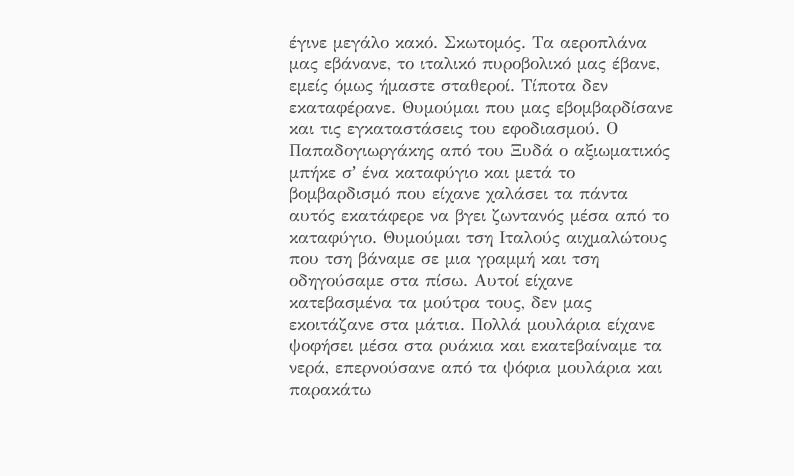έγινε μεγάλο κακό. Σκωτομός. Τα αεροπλάνα μας εβάνανε, το ιταλικό πυροβολικό μας έβανε, εμείς όμως ήμαστε σταθεροί. Τίποτα δεν εκαταφέρανε. Θυμούμαι που μας εβομβαρδίσανε και τις εγκαταστάσεις του εφοδιασμού. Ο Παπαδογιωργάκης από του Ξυδά ο αξιωματικός μπήκε σʼ ένα καταφύγιο και μετά το βομβαρδισμό που είχανε χαλάσει τα πάντα αυτός εκατάφερε να βγει ζωντανός μέσα από το καταφύγιο. Θυμούμαι τση Ιταλούς αιχμαλώτους που τση βάναμε σε μια γραμμή και τση οδηγούσαμε στα πίσω. Αυτοί είχανε κατεβασμένα τα μούτρα τους, δεν μας εκοιτάζανε στα μάτια. Πολλά μουλάρια είχανε ψοφήσει μέσα στα ρυάκια και εκατεβαίναμε τα νερά, επερνούσανε από τα ψόφια μουλάρια και παρακάτω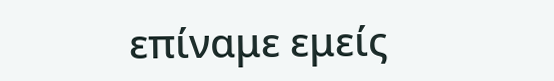επίναμε εμείς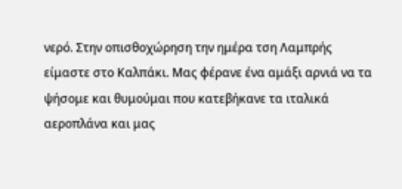νερό. Στην οπισθοχώρηση την ημέρα τση Λαμπρής είμαστε στο Καλπάκι. Μας φέρανε ένα αμάξι αρνιά να τα ψήσομε και θυμούμαι που κατεβήκανε τα ιταλικά αεροπλάνα και μας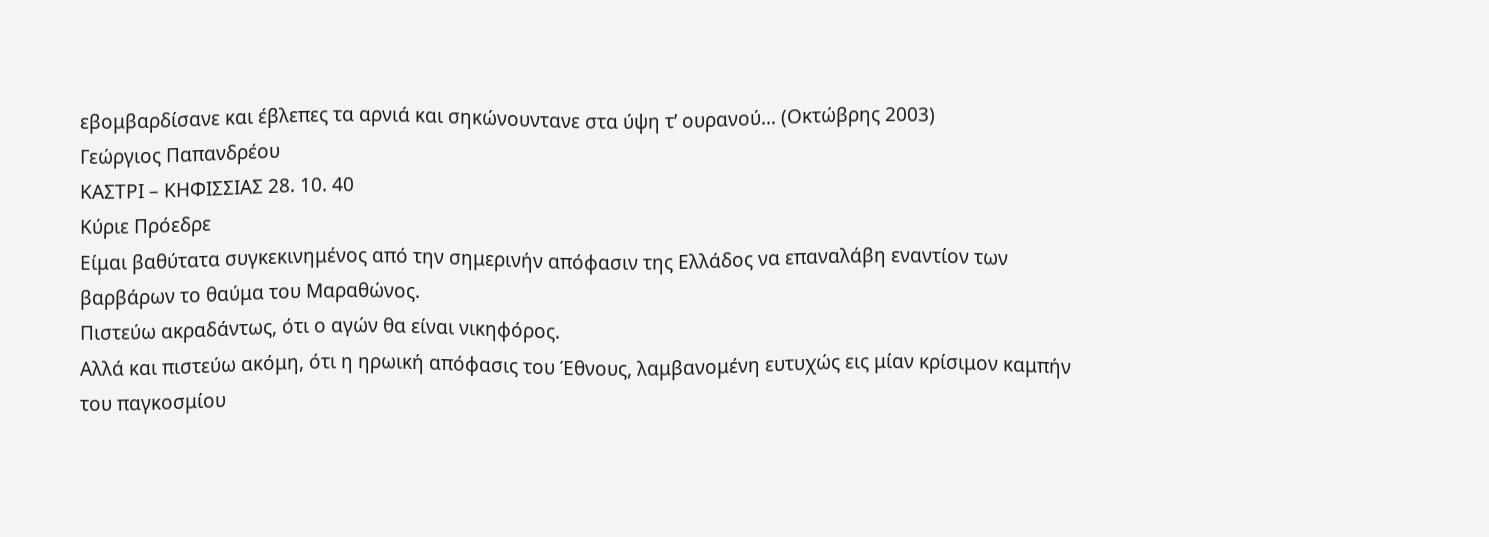εβομβαρδίσανε και έβλεπες τα αρνιά και σηκώνουντανε στα ύψη τʼ ουρανού… (Οκτώβρης 2003)
Γεώργιος Παπανδρέου
ΚΑΣΤΡΙ – ΚΗΦΙΣΣΙΑΣ 28. 10. 40
Κύριε Πρόεδρε
Είμαι βαθύτατα συγκεκινημένος από την σημερινήν απόφασιν της Ελλάδος να επαναλάβη εναντίον των βαρβάρων το θαύμα του Μαραθώνος.
Πιστεύω ακραδάντως, ότι ο αγών θα είναι νικηφόρος.
Αλλά και πιστεύω ακόμη, ότι η ηρωική απόφασις του Έθνους, λαμβανομένη ευτυχώς εις μίαν κρίσιμον καμπήν του παγκοσμίου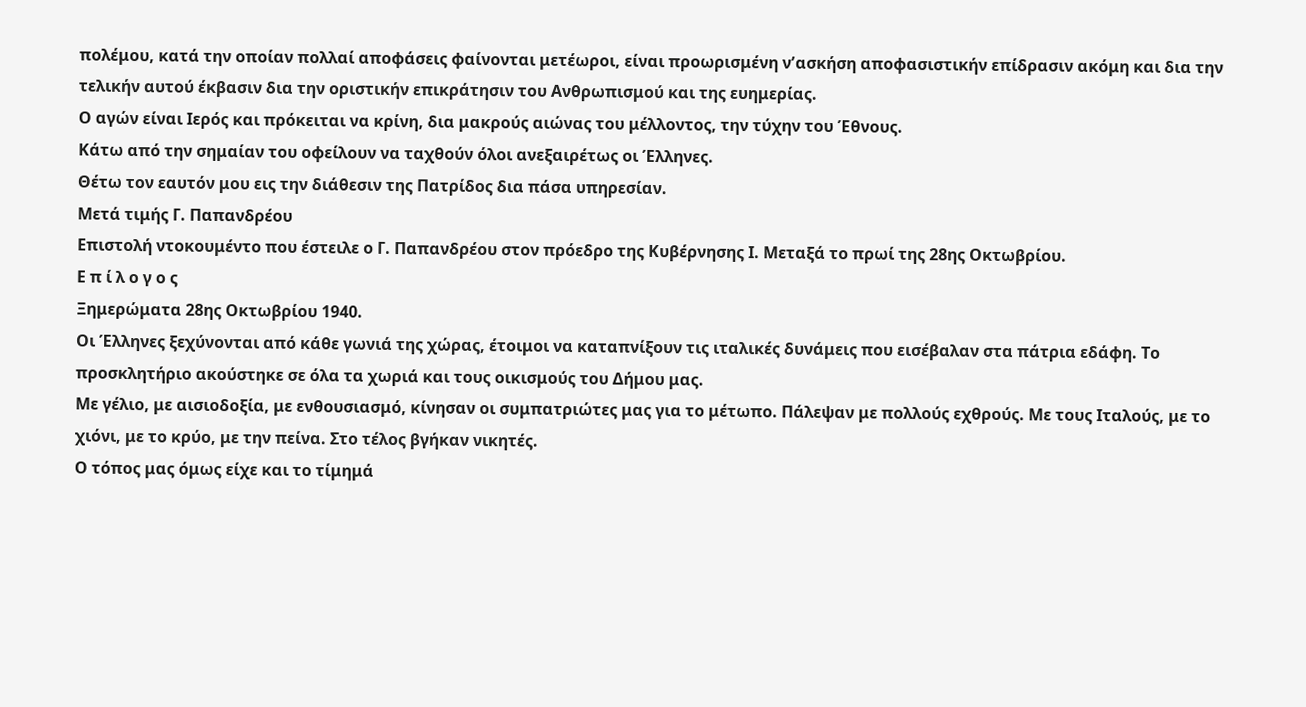πολέμου, κατά την οποίαν πολλαί αποφάσεις φαίνονται μετέωροι, είναι προωρισμένη νʼασκήση αποφασιστικήν επίδρασιν ακόμη και δια την τελικήν αυτού έκβασιν δια την οριστικήν επικράτησιν του Ανθρωπισμού και της ευημερίας.
Ο αγών είναι Ιερός και πρόκειται να κρίνη, δια μακρούς αιώνας του μέλλοντος, την τύχην του Έθνους.
Κάτω από την σημαίαν του οφείλουν να ταχθούν όλοι ανεξαιρέτως οι Έλληνες.
Θέτω τον εαυτόν μου εις την διάθεσιν της Πατρίδος δια πάσα υπηρεσίαν.
Μετά τιμής Γ. Παπανδρέου
Επιστολή ντοκουμέντο που έστειλε ο Γ. Παπανδρέου στον πρόεδρο της Κυβέρνησης Ι. Μεταξά το πρωί της 28ης Οκτωβρίου.
Ε π ί λ ο γ ο ς
Ξημερώματα 28ης Οκτωβρίου 1940.
Οι Έλληνες ξεχύνονται από κάθε γωνιά της χώρας, έτοιμοι να καταπνίξουν τις ιταλικές δυνάμεις που εισέβαλαν στα πάτρια εδάφη. Το προσκλητήριο ακούστηκε σε όλα τα χωριά και τους οικισμούς του Δήμου μας.
Με γέλιο, με αισιοδοξία, με ενθουσιασμό, κίνησαν οι συμπατριώτες μας για το μέτωπο. Πάλεψαν με πολλούς εχθρούς. Με τους Ιταλούς, με το χιόνι, με το κρύο, με την πείνα. Στο τέλος βγήκαν νικητές.
Ο τόπος μας όμως είχε και το τίμημά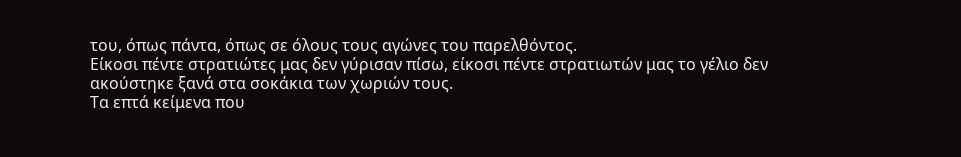του, όπως πάντα, όπως σε όλους τους αγώνες του παρελθόντος.
Είκοσι πέντε στρατιώτες μας δεν γύρισαν πίσω, είκοσι πέντε στρατιωτών μας το γέλιο δεν ακούστηκε ξανά στα σοκάκια των χωριών τους.
Τα επτά κείμενα που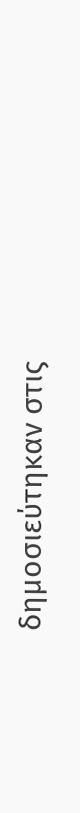δημοσιεύτηκαν στις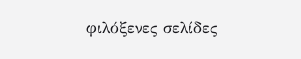φιλόξενες σελίδες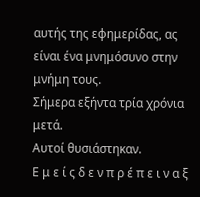αυτής της εφημερίδας, ας είναι ένα μνημόσυνο στην μνήμη τους.
Σήμερα εξήντα τρία χρόνια μετά.
Αυτοί θυσιάστηκαν.
Ε μ ε ί ς δ ε ν π ρ έ π ε ι ν α ξ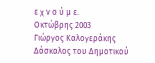ε χ ν ο ύ μ ε.
Οκτώβρης 2003
Γιώργος Καλογεράκης
Δάσκαλος του Δημοτικού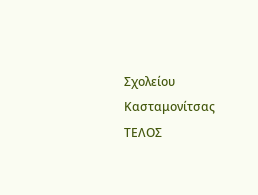Σχολείου Κασταμονίτσας
ΤΕΛΟΣ